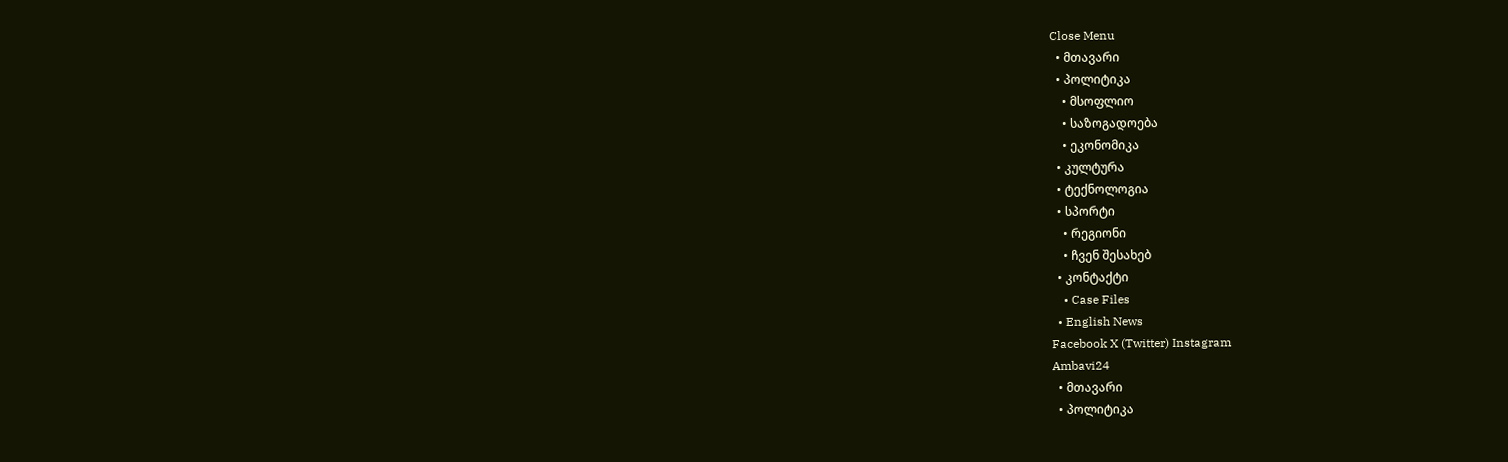Close Menu
  • მთავარი
  • პოლიტიკა
    • მსოფლიო
    • საზოგადოება
    • ეკონომიკა
  • კულტურა
  • ტექნოლოგია
  • სპორტი
    • რეგიონი
    • ჩვენ შესახებ
  • კონტაქტი
    • Case Files
  • English News
Facebook X (Twitter) Instagram
Ambavi24
  • მთავარი
  • პოლიტიკა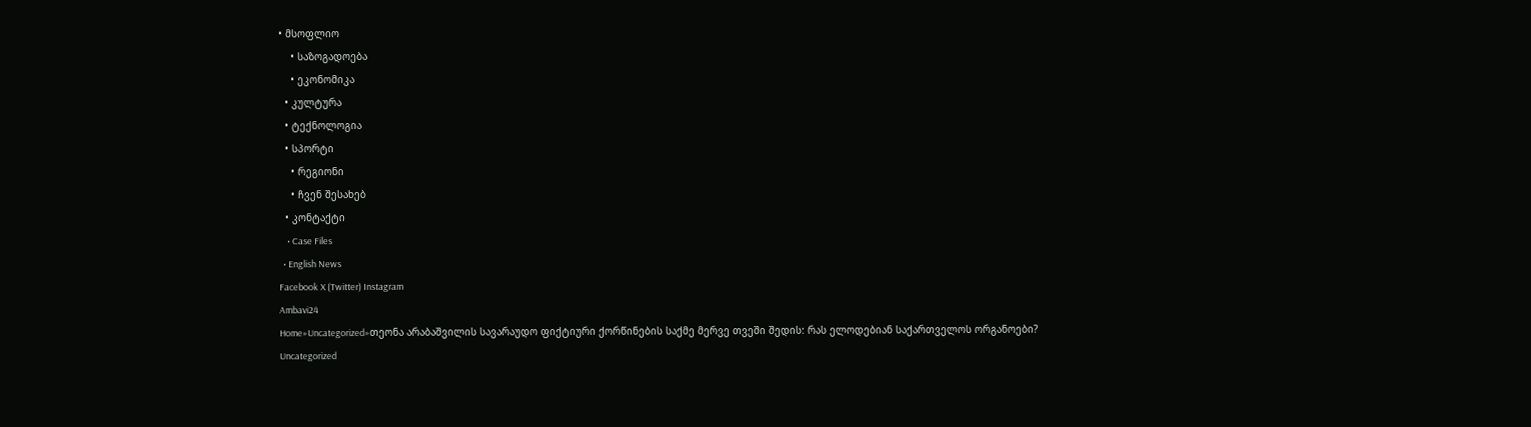• მსოფლიო
    • საზოგადოება
    • ეკონომიკა
  • კულტურა
  • ტექნოლოგია
  • სპორტი
    • რეგიონი
    • ჩვენ შესახებ
  • კონტაქტი
    • Case Files
  • English News
Facebook X (Twitter) Instagram
Ambavi24
Home»Uncategorized»თეონა არაბაშვილის სავარაუდო ფიქტიური ქორწინების საქმე მერვე თვეში შედის: რას ელოდებიან საქართველოს ორგანოები?
Uncategorized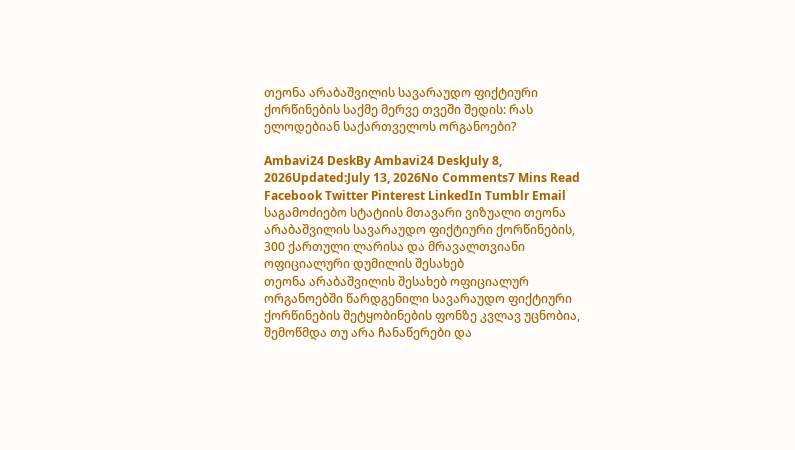თეონა არაბაშვილის სავარაუდო ფიქტიური ქორწინების საქმე მერვე თვეში შედის: რას ელოდებიან საქართველოს ორგანოები?

Ambavi24 DeskBy Ambavi24 DeskJuly 8, 2026Updated:July 13, 2026No Comments7 Mins Read
Facebook Twitter Pinterest LinkedIn Tumblr Email
საგამოძიებო სტატიის მთავარი ვიზუალი თეონა არაბაშვილის სავარაუდო ფიქტიური ქორწინების, 300 ქართული ლარისა და მრავალთვიანი ოფიციალური დუმილის შესახებ
თეონა არაბაშვილის შესახებ ოფიციალურ ორგანოებში წარდგენილი სავარაუდო ფიქტიური ქორწინების შეტყობინების ფონზე კვლავ უცნობია, შემოწმდა თუ არა ჩანაწერები და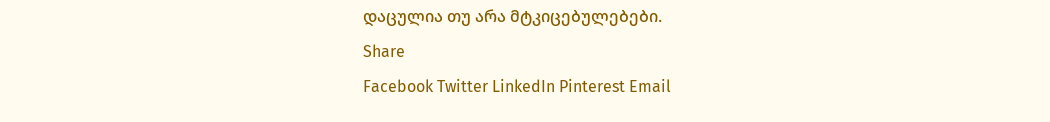დაცულია თუ არა მტკიცებულებები.
Share
Facebook Twitter LinkedIn Pinterest Email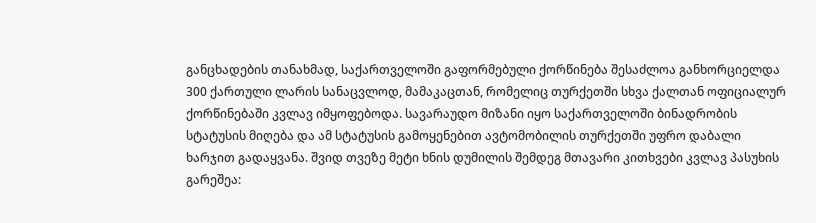განცხადების თანახმად, საქართველოში გაფორმებული ქორწინება შესაძლოა განხორციელდა 300 ქართული ლარის სანაცვლოდ, მამაკაცთან, რომელიც თურქეთში სხვა ქალთან ოფიციალურ ქორწინებაში კვლავ იმყოფებოდა. სავარაუდო მიზანი იყო საქართველოში ბინადრობის სტატუსის მიღება და ამ სტატუსის გამოყენებით ავტომობილის თურქეთში უფრო დაბალი ხარჯით გადაყვანა. შვიდ თვეზე მეტი ხნის დუმილის შემდეგ მთავარი კითხვები კვლავ პასუხის გარეშეა: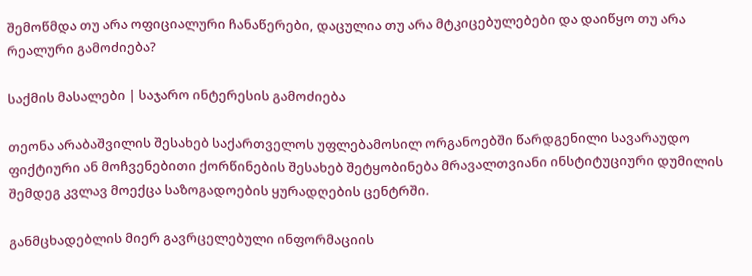შემოწმდა თუ არა ოფიციალური ჩანაწერები, დაცულია თუ არა მტკიცებულებები და დაიწყო თუ არა რეალური გამოძიება?

საქმის მასალები | საჯარო ინტერესის გამოძიება

თეონა არაბაშვილის შესახებ საქართველოს უფლებამოსილ ორგანოებში წარდგენილი სავარაუდო ფიქტიური ან მოჩვენებითი ქორწინების შესახებ შეტყობინება მრავალთვიანი ინსტიტუციური დუმილის შემდეგ კვლავ მოექცა საზოგადოების ყურადღების ცენტრში.

განმცხადებლის მიერ გავრცელებული ინფორმაციის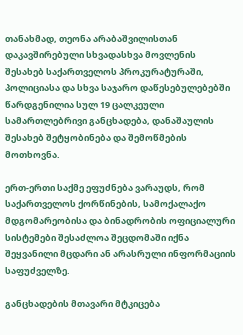თანახმად, თეონა არაბაშვილისთან დაკავშირებული სხვადასხვა მოვლენის შესახებ საქართველოს პროკურატურაში, პოლიციასა და სხვა საჯარო დაწესებულებებში წარდგენილია სულ 19 ცალკეული სამართლებრივი განცხადება, დანაშაულის შესახებ შეტყობინება და შემოწმების მოთხოვნა.

ერთ-ერთი საქმე ეფუძნება ვარაუდს, რომ საქართველოს ქორწინების, სამოქალაქო მდგომარეობისა და ბინადრობის ოფიციალური სისტემები შესაძლოა შეცდომაში იქნა შეყვანილი მცდარი ან არასრული ინფორმაციის საფუძველზე.

განცხადების მთავარი მტკიცება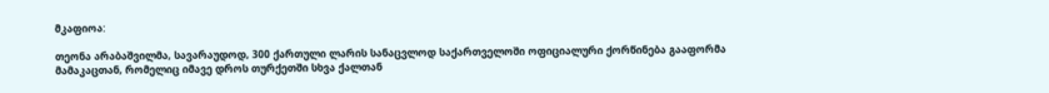მკაფიოა:

თეონა არაბაშვილმა, სავარაუდოდ, 300 ქართული ლარის სანაცვლოდ საქართველოში ოფიციალური ქორწინება გააფორმა მამაკაცთან, რომელიც იმავე დროს თურქეთში სხვა ქალთან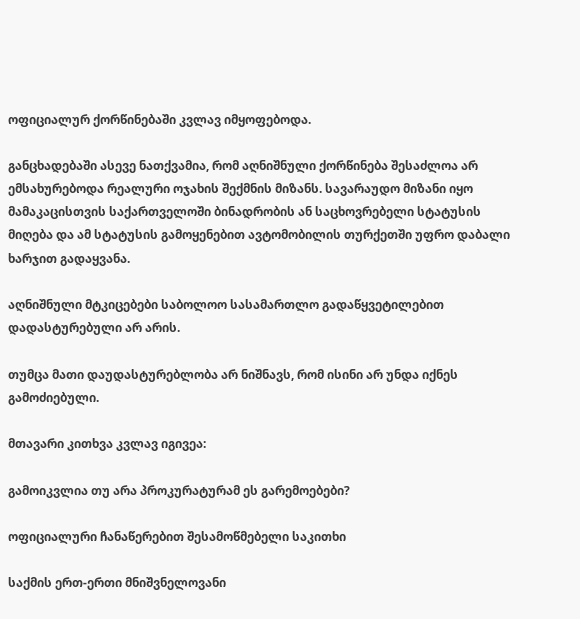ოფიციალურ ქორწინებაში კვლავ იმყოფებოდა.

განცხადებაში ასევე ნათქვამია, რომ აღნიშნული ქორწინება შესაძლოა არ ემსახურებოდა რეალური ოჯახის შექმნის მიზანს. სავარაუდო მიზანი იყო მამაკაცისთვის საქართველოში ბინადრობის ან საცხოვრებელი სტატუსის მიღება და ამ სტატუსის გამოყენებით ავტომობილის თურქეთში უფრო დაბალი ხარჯით გადაყვანა.

აღნიშნული მტკიცებები საბოლოო სასამართლო გადაწყვეტილებით დადასტურებული არ არის.

თუმცა მათი დაუდასტურებლობა არ ნიშნავს, რომ ისინი არ უნდა იქნეს გამოძიებული.

მთავარი კითხვა კვლავ იგივეა:

გამოიკვლია თუ არა პროკურატურამ ეს გარემოებები?

ოფიციალური ჩანაწერებით შესამოწმებელი საკითხი

საქმის ერთ-ერთი მნიშვნელოვანი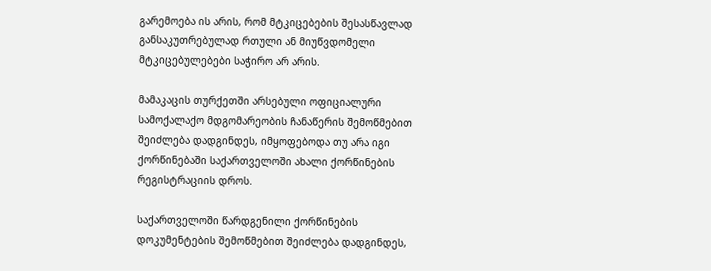გარემოება ის არის, რომ მტკიცებების შესასწავლად განსაკუთრებულად რთული ან მიუწვდომელი მტკიცებულებები საჭირო არ არის.

მამაკაცის თურქეთში არსებული ოფიციალური სამოქალაქო მდგომარეობის ჩანაწერის შემოწმებით შეიძლება დადგინდეს, იმყოფებოდა თუ არა იგი ქორწინებაში საქართველოში ახალი ქორწინების რეგისტრაციის დროს.

საქართველოში წარდგენილი ქორწინების დოკუმენტების შემოწმებით შეიძლება დადგინდეს,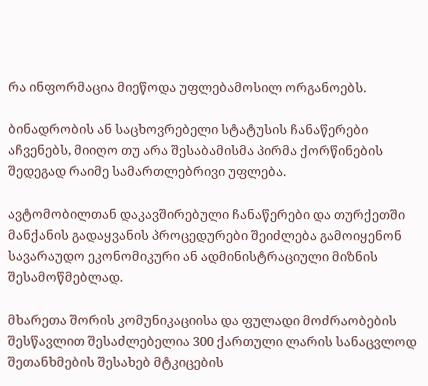რა ინფორმაცია მიეწოდა უფლებამოსილ ორგანოებს.

ბინადრობის ან საცხოვრებელი სტატუსის ჩანაწერები აჩვენებს, მიიღო თუ არა შესაბამისმა პირმა ქორწინების შედეგად რაიმე სამართლებრივი უფლება.

ავტომობილთან დაკავშირებული ჩანაწერები და თურქეთში მანქანის გადაყვანის პროცედურები შეიძლება გამოიყენონ სავარაუდო ეკონომიკური ან ადმინისტრაციული მიზნის შესამოწმებლად.

მხარეთა შორის კომუნიკაციისა და ფულადი მოძრაობების შესწავლით შესაძლებელია 300 ქართული ლარის სანაცვლოდ შეთანხმების შესახებ მტკიცების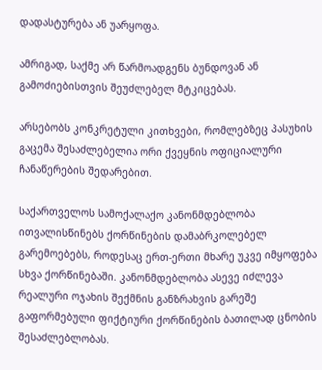დადასტურება ან უარყოფა.

ამრიგად, საქმე არ წარმოადგენს ბუნდოვან ან გამოძიებისთვის შეუძლებელ მტკიცებას.

არსებობს კონკრეტული კითხვები, რომლებზეც პასუხის გაცემა შესაძლებელია ორი ქვეყნის ოფიციალური ჩანაწერების შედარებით.

საქართველოს სამოქალაქო კანონმდებლობა ითვალისწინებს ქორწინების დამაბრკოლებელ გარემოებებს, როდესაც ერთ-ერთი მხარე უკვე იმყოფება სხვა ქორწინებაში. კანონმდებლობა ასევე იძლევა რეალური ოჯახის შექმნის განზრახვის გარეშე გაფორმებული ფიქტიური ქორწინების ბათილად ცნობის შესაძლებლობას.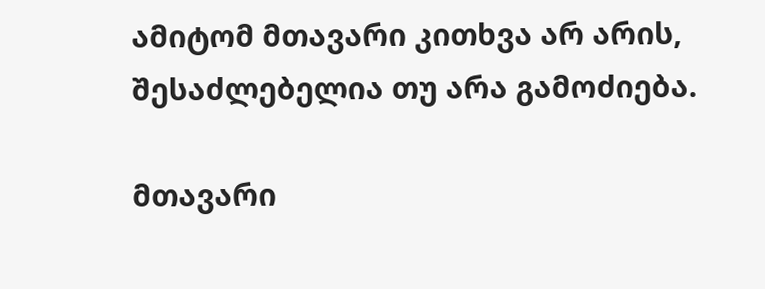ამიტომ მთავარი კითხვა არ არის, შესაძლებელია თუ არა გამოძიება.

მთავარი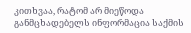კითხვაა, რატომ არ მიეწოდა განმცხადებელს ინფორმაცია საქმის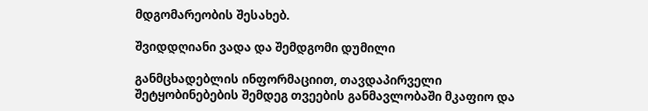მდგომარეობის შესახებ.

შვიდდღიანი ვადა და შემდგომი დუმილი

განმცხადებლის ინფორმაციით, თავდაპირველი შეტყობინებების შემდეგ თვეების განმავლობაში მკაფიო და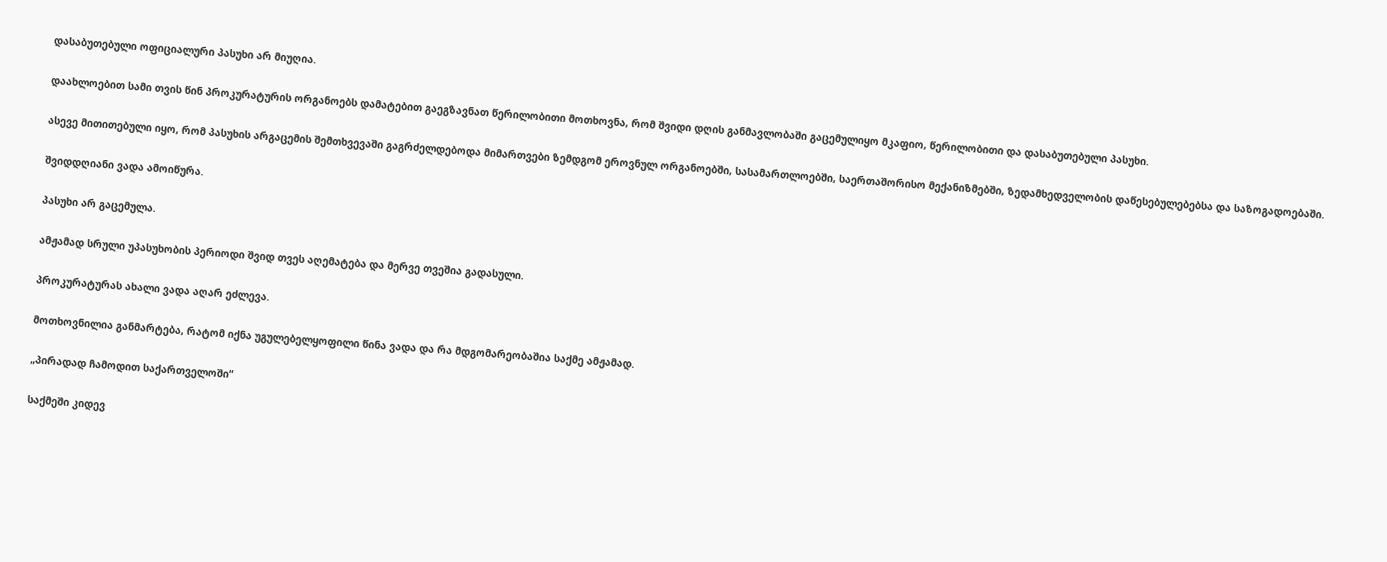დასაბუთებული ოფიციალური პასუხი არ მიუღია.

დაახლოებით სამი თვის წინ პროკურატურის ორგანოებს დამატებით გაეგზავნათ წერილობითი მოთხოვნა, რომ შვიდი დღის განმავლობაში გაცემულიყო მკაფიო, წერილობითი და დასაბუთებული პასუხი.

ასევე მითითებული იყო, რომ პასუხის არგაცემის შემთხვევაში გაგრძელდებოდა მიმართვები ზემდგომ ეროვნულ ორგანოებში, სასამართლოებში, საერთაშორისო მექანიზმებში, ზედამხედველობის დაწესებულებებსა და საზოგადოებაში.

შვიდდღიანი ვადა ამოიწურა.

პასუხი არ გაცემულა.

ამჟამად სრული უპასუხობის პერიოდი შვიდ თვეს აღემატება და მერვე თვეშია გადასული.

პროკურატურას ახალი ვადა აღარ ეძლევა.

მოთხოვნილია განმარტება, რატომ იქნა უგულებელყოფილი წინა ვადა და რა მდგომარეობაშია საქმე ამჟამად.

„პირადად ჩამოდით საქართველოში“

საქმეში კიდევ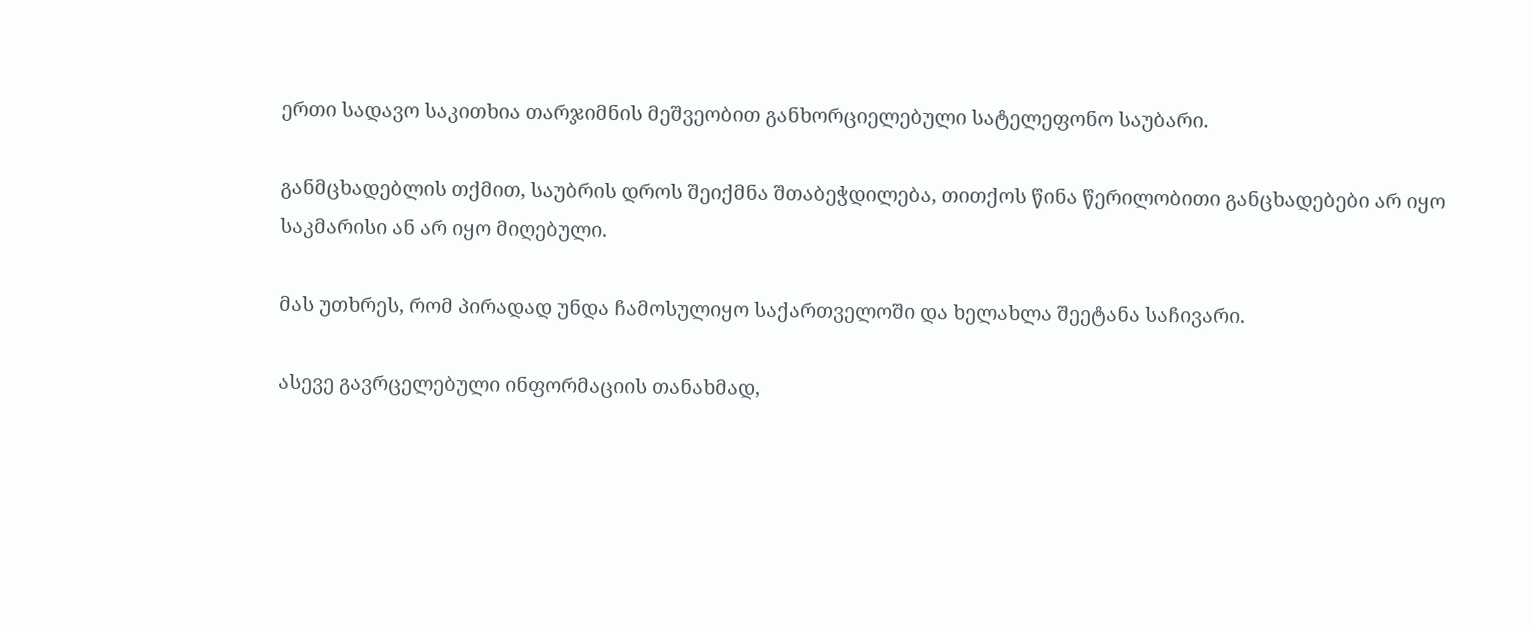ერთი სადავო საკითხია თარჯიმნის მეშვეობით განხორციელებული სატელეფონო საუბარი.

განმცხადებლის თქმით, საუბრის დროს შეიქმნა შთაბეჭდილება, თითქოს წინა წერილობითი განცხადებები არ იყო საკმარისი ან არ იყო მიღებული.

მას უთხრეს, რომ პირადად უნდა ჩამოსულიყო საქართველოში და ხელახლა შეეტანა საჩივარი.

ასევე გავრცელებული ინფორმაციის თანახმად,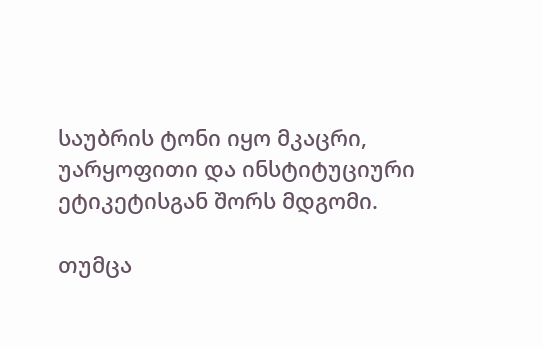საუბრის ტონი იყო მკაცრი, უარყოფითი და ინსტიტუციური ეტიკეტისგან შორს მდგომი.

თუმცა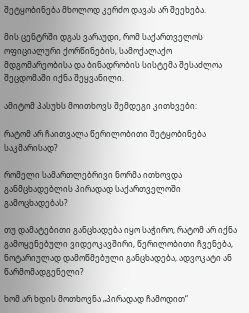შეტყობინება მხოლოდ კერძო დავას არ შეეხება.

მის ცენტრში დგას ვარაუდი, რომ საქართველოს ოფიციალური ქორწინების, სამოქალაქო მდგომარეობისა და ბინადრობის სისტემა შესაძლოა შეცდომაში იქნა შეყვანილი.

ამიტომ პასუხს მოითხოვს შემდეგი კითხვები:

რატომ არ ჩაითვალა წერილობითი შეტყობინება საკმარისად?

რომელი სამართლებრივი ნორმა ითხოვდა განმცხადებლის პირადად საქართველოში გამოცხადებას?

თუ დამატებითი განცხადება იყო საჭირო, რატომ არ იქნა გამოყენებული ვიდეოკავშირი, წერილობითი ჩვენება, ნოტარიულად დამოწმებული განცხადება, ადვოკატი ან წარმომადგენელი?

ხომ არ ხდის მოთხოვნა „პირადად ჩამოდით“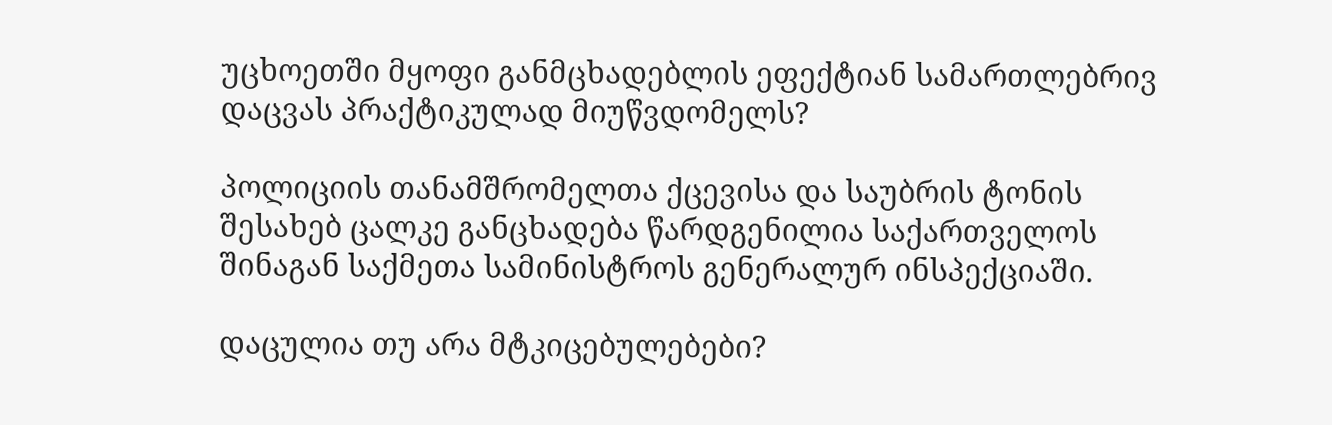უცხოეთში მყოფი განმცხადებლის ეფექტიან სამართლებრივ დაცვას პრაქტიკულად მიუწვდომელს?

პოლიციის თანამშრომელთა ქცევისა და საუბრის ტონის შესახებ ცალკე განცხადება წარდგენილია საქართველოს შინაგან საქმეთა სამინისტროს გენერალურ ინსპექციაში.

დაცულია თუ არა მტკიცებულებები?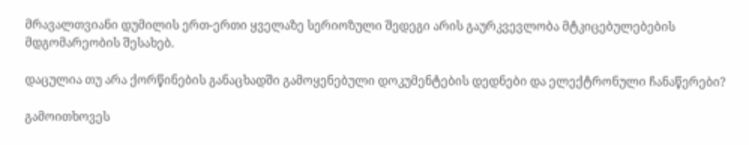მრავალთვიანი დუმილის ერთ-ერთი ყველაზე სერიოზული შედეგი არის გაურკვევლობა მტკიცებულებების მდგომარეობის შესახებ.

დაცულია თუ არა ქორწინების განაცხადში გამოყენებული დოკუმენტების დედნები და ელექტრონული ჩანაწერები?

გამოითხოვეს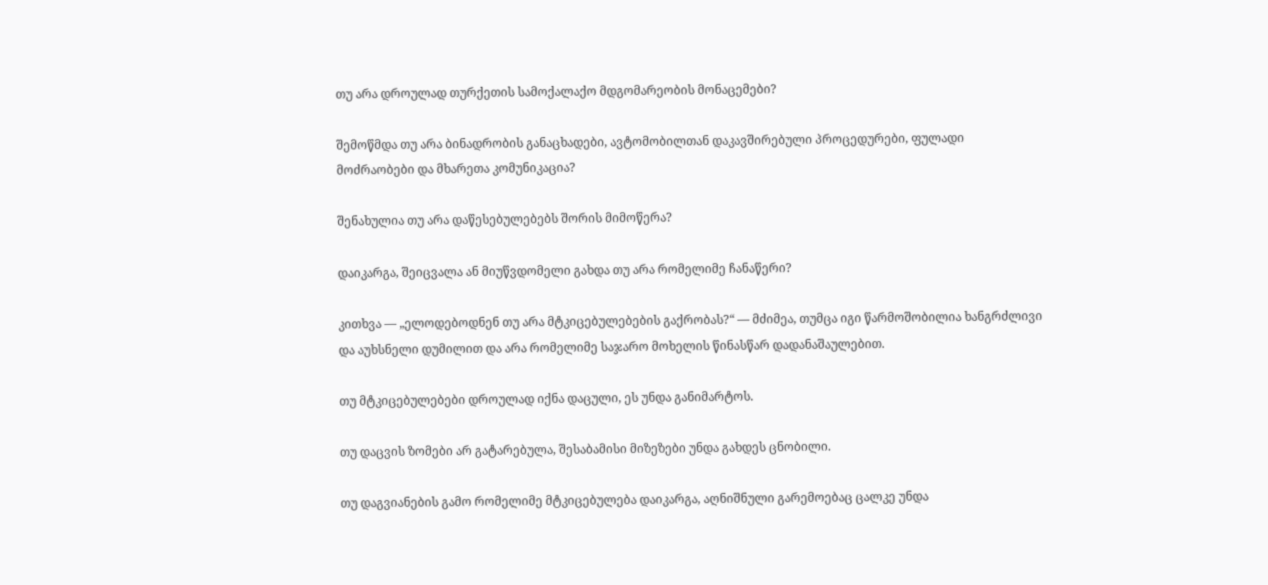თუ არა დროულად თურქეთის სამოქალაქო მდგომარეობის მონაცემები?

შემოწმდა თუ არა ბინადრობის განაცხადები, ავტომობილთან დაკავშირებული პროცედურები, ფულადი მოძრაობები და მხარეთა კომუნიკაცია?

შენახულია თუ არა დაწესებულებებს შორის მიმოწერა?

დაიკარგა, შეიცვალა ან მიუწვდომელი გახდა თუ არა რომელიმე ჩანაწერი?

კითხვა — „ელოდებოდნენ თუ არა მტკიცებულებების გაქრობას?“ — მძიმეა, თუმცა იგი წარმოშობილია ხანგრძლივი და აუხსნელი დუმილით და არა რომელიმე საჯარო მოხელის წინასწარ დადანაშაულებით.

თუ მტკიცებულებები დროულად იქნა დაცული, ეს უნდა განიმარტოს.

თუ დაცვის ზომები არ გატარებულა, შესაბამისი მიზეზები უნდა გახდეს ცნობილი.

თუ დაგვიანების გამო რომელიმე მტკიცებულება დაიკარგა, აღნიშნული გარემოებაც ცალკე უნდა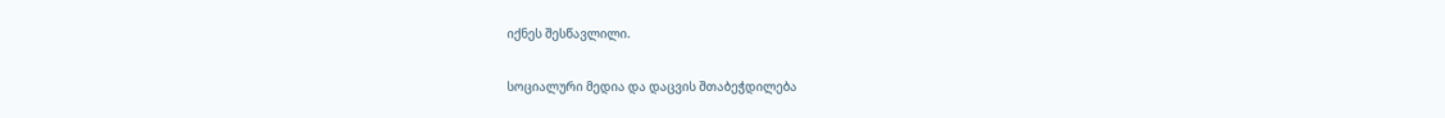იქნეს შესწავლილი.

სოციალური მედია და დაცვის შთაბეჭდილება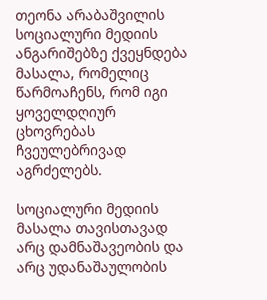თეონა არაბაშვილის სოციალური მედიის ანგარიშებზე ქვეყნდება მასალა, რომელიც წარმოაჩენს, რომ იგი ყოველდღიურ ცხოვრებას ჩვეულებრივად აგრძელებს.

სოციალური მედიის მასალა თავისთავად არც დამნაშავეობის და არც უდანაშაულობის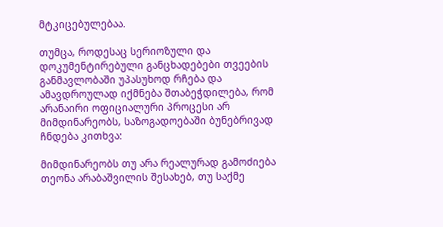მტკიცებულებაა.

თუმცა, როდესაც სერიოზული და დოკუმენტირებული განცხადებები თვეების განმავლობაში უპასუხოდ რჩება და ამავდროულად იქმნება შთაბეჭდილება, რომ არანაირი ოფიციალური პროცესი არ მიმდინარეობს, საზოგადოებაში ბუნებრივად ჩნდება კითხვა:

მიმდინარეობს თუ არა რეალურად გამოძიება თეონა არაბაშვილის შესახებ, თუ საქმე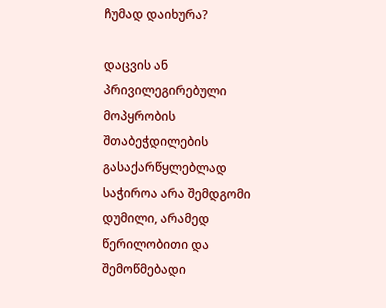ჩუმად დაიხურა?

დაცვის ან პრივილეგირებული მოპყრობის შთაბეჭდილების გასაქარწყლებლად საჭიროა არა შემდგომი დუმილი, არამედ წერილობითი და შემოწმებადი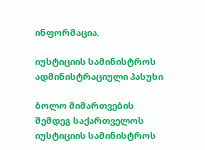ინფორმაცია.

იუსტიციის სამინისტროს ადმინისტრაციული პასუხი

ბოლო მიმართვების შემდეგ საქართველოს იუსტიციის სამინისტროს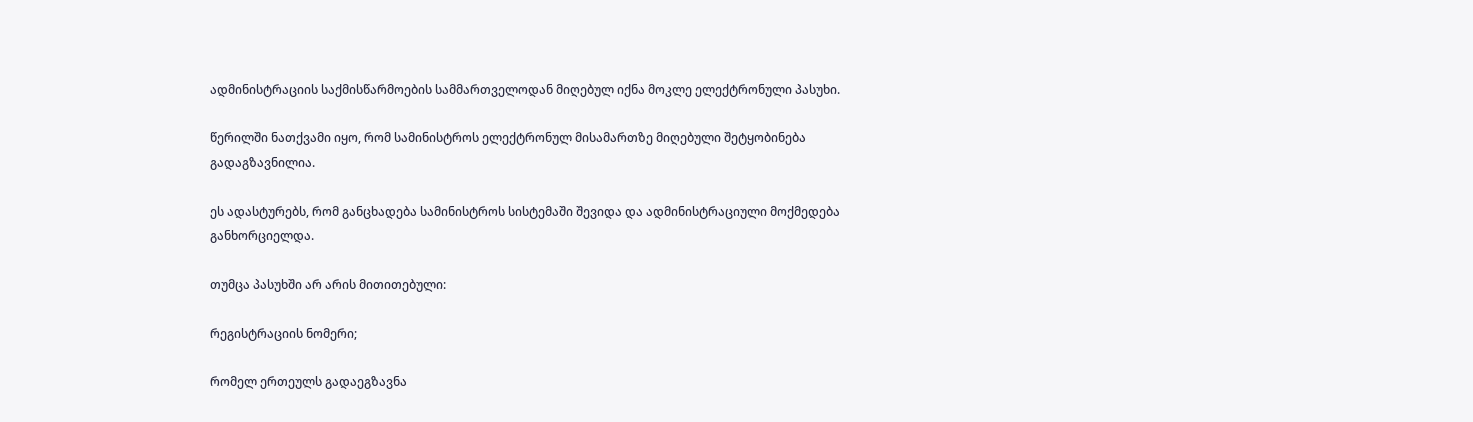ადმინისტრაციის საქმისწარმოების სამმართველოდან მიღებულ იქნა მოკლე ელექტრონული პასუხი.

წერილში ნათქვამი იყო, რომ სამინისტროს ელექტრონულ მისამართზე მიღებული შეტყობინება გადაგზავნილია.

ეს ადასტურებს, რომ განცხადება სამინისტროს სისტემაში შევიდა და ადმინისტრაციული მოქმედება განხორციელდა.

თუმცა პასუხში არ არის მითითებული:

რეგისტრაციის ნომერი;

რომელ ერთეულს გადაეგზავნა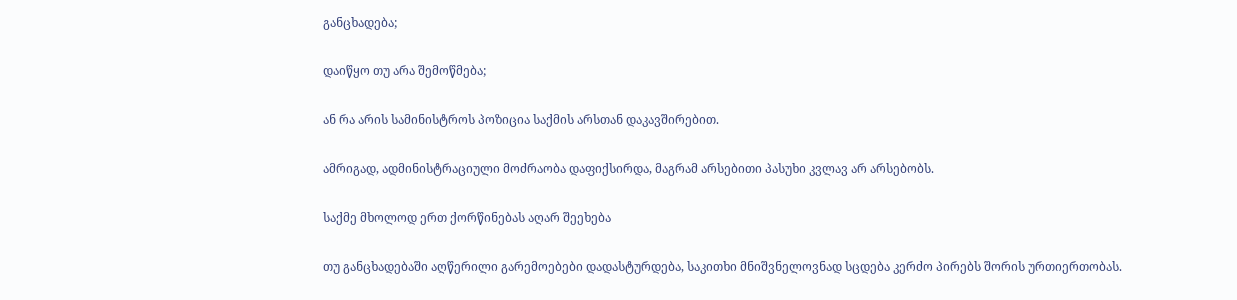განცხადება;

დაიწყო თუ არა შემოწმება;

ან რა არის სამინისტროს პოზიცია საქმის არსთან დაკავშირებით.

ამრიგად, ადმინისტრაციული მოძრაობა დაფიქსირდა, მაგრამ არსებითი პასუხი კვლავ არ არსებობს.

საქმე მხოლოდ ერთ ქორწინებას აღარ შეეხება

თუ განცხადებაში აღწერილი გარემოებები დადასტურდება, საკითხი მნიშვნელოვნად სცდება კერძო პირებს შორის ურთიერთობას.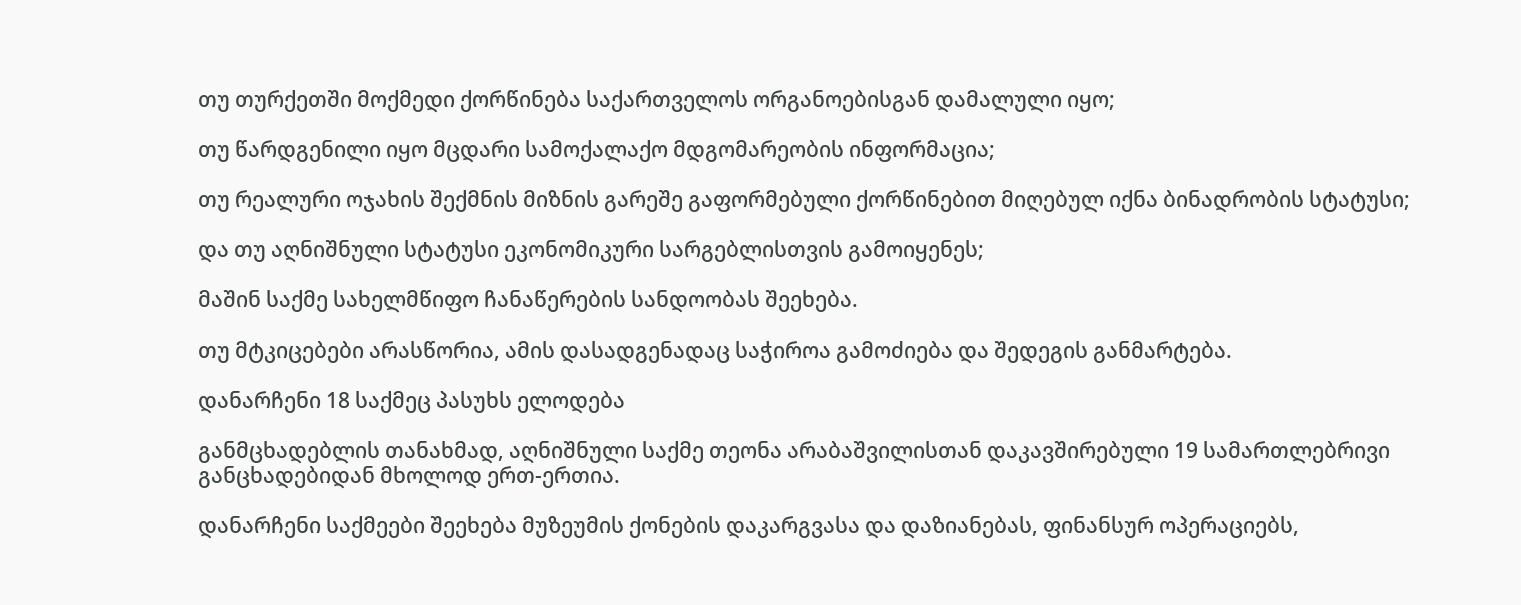თუ თურქეთში მოქმედი ქორწინება საქართველოს ორგანოებისგან დამალული იყო;

თუ წარდგენილი იყო მცდარი სამოქალაქო მდგომარეობის ინფორმაცია;

თუ რეალური ოჯახის შექმნის მიზნის გარეშე გაფორმებული ქორწინებით მიღებულ იქნა ბინადრობის სტატუსი;

და თუ აღნიშნული სტატუსი ეკონომიკური სარგებლისთვის გამოიყენეს;

მაშინ საქმე სახელმწიფო ჩანაწერების სანდოობას შეეხება.

თუ მტკიცებები არასწორია, ამის დასადგენადაც საჭიროა გამოძიება და შედეგის განმარტება.

დანარჩენი 18 საქმეც პასუხს ელოდება

განმცხადებლის თანახმად, აღნიშნული საქმე თეონა არაბაშვილისთან დაკავშირებული 19 სამართლებრივი განცხადებიდან მხოლოდ ერთ-ერთია.

დანარჩენი საქმეები შეეხება მუზეუმის ქონების დაკარგვასა და დაზიანებას, ფინანსურ ოპერაციებს,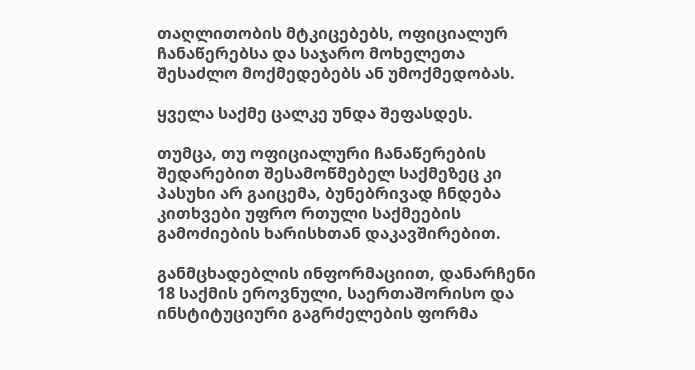თაღლითობის მტკიცებებს, ოფიციალურ ჩანაწერებსა და საჯარო მოხელეთა შესაძლო მოქმედებებს ან უმოქმედობას.

ყველა საქმე ცალკე უნდა შეფასდეს.

თუმცა, თუ ოფიციალური ჩანაწერების შედარებით შესამოწმებელ საქმეზეც კი პასუხი არ გაიცემა, ბუნებრივად ჩნდება კითხვები უფრო რთული საქმეების გამოძიების ხარისხთან დაკავშირებით.

განმცხადებლის ინფორმაციით, დანარჩენი 18 საქმის ეროვნული, საერთაშორისო და ინსტიტუციური გაგრძელების ფორმა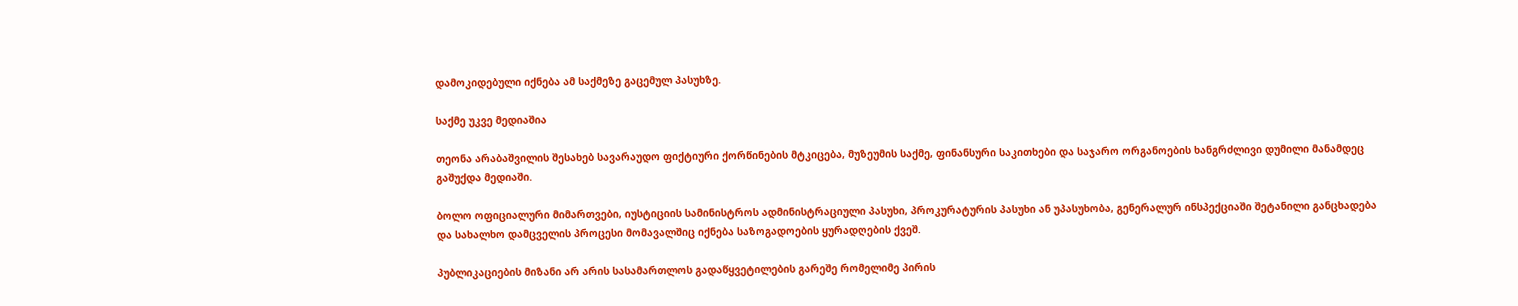დამოკიდებული იქნება ამ საქმეზე გაცემულ პასუხზე.

საქმე უკვე მედიაშია

თეონა არაბაშვილის შესახებ სავარაუდო ფიქტიური ქორწინების მტკიცება, მუზეუმის საქმე, ფინანსური საკითხები და საჯარო ორგანოების ხანგრძლივი დუმილი მანამდეც გაშუქდა მედიაში.

ბოლო ოფიციალური მიმართვები, იუსტიციის სამინისტროს ადმინისტრაციული პასუხი, პროკურატურის პასუხი ან უპასუხობა, გენერალურ ინსპექციაში შეტანილი განცხადება და სახალხო დამცველის პროცესი მომავალშიც იქნება საზოგადოების ყურადღების ქვეშ.

პუბლიკაციების მიზანი არ არის სასამართლოს გადაწყვეტილების გარეშე რომელიმე პირის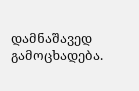დამნაშავედ გამოცხადება.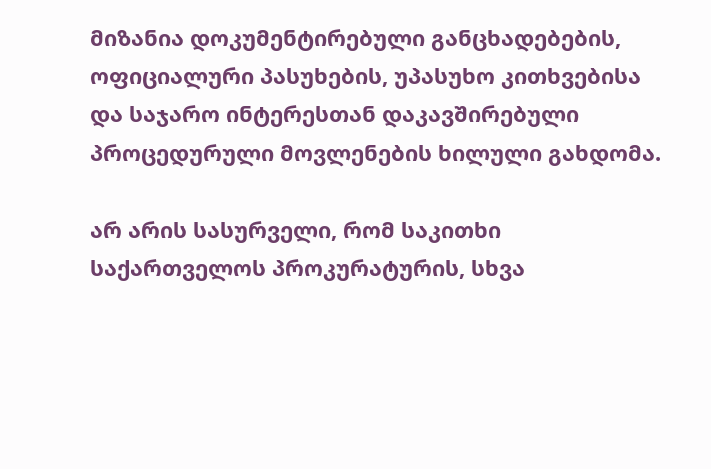მიზანია დოკუმენტირებული განცხადებების, ოფიციალური პასუხების, უპასუხო კითხვებისა და საჯარო ინტერესთან დაკავშირებული პროცედურული მოვლენების ხილული გახდომა.

არ არის სასურველი, რომ საკითხი საქართველოს პროკურატურის, სხვა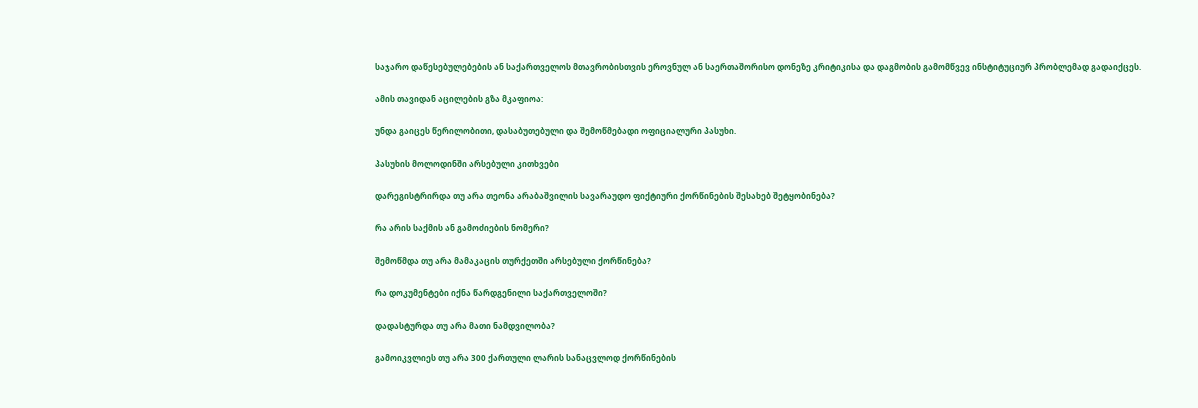საჯარო დაწესებულებების ან საქართველოს მთავრობისთვის ეროვნულ ან საერთაშორისო დონეზე კრიტიკისა და დაგმობის გამომწვევ ინსტიტუციურ პრობლემად გადაიქცეს.

ამის თავიდან აცილების გზა მკაფიოა:

უნდა გაიცეს წერილობითი, დასაბუთებული და შემოწმებადი ოფიციალური პასუხი.

პასუხის მოლოდინში არსებული კითხვები

დარეგისტრირდა თუ არა თეონა არაბაშვილის სავარაუდო ფიქტიური ქორწინების შესახებ შეტყობინება?

რა არის საქმის ან გამოძიების ნომერი?

შემოწმდა თუ არა მამაკაცის თურქეთში არსებული ქორწინება?

რა დოკუმენტები იქნა წარდგენილი საქართველოში?

დადასტურდა თუ არა მათი ნამდვილობა?

გამოიკვლიეს თუ არა 300 ქართული ლარის სანაცვლოდ ქორწინების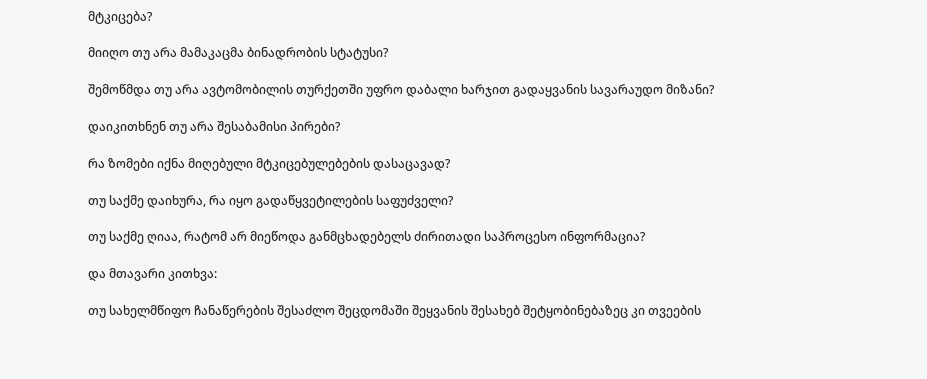მტკიცება?

მიიღო თუ არა მამაკაცმა ბინადრობის სტატუსი?

შემოწმდა თუ არა ავტომობილის თურქეთში უფრო დაბალი ხარჯით გადაყვანის სავარაუდო მიზანი?

დაიკითხნენ თუ არა შესაბამისი პირები?

რა ზომები იქნა მიღებული მტკიცებულებების დასაცავად?

თუ საქმე დაიხურა, რა იყო გადაწყვეტილების საფუძველი?

თუ საქმე ღიაა, რატომ არ მიეწოდა განმცხადებელს ძირითადი საპროცესო ინფორმაცია?

და მთავარი კითხვა:

თუ სახელმწიფო ჩანაწერების შესაძლო შეცდომაში შეყვანის შესახებ შეტყობინებაზეც კი თვეების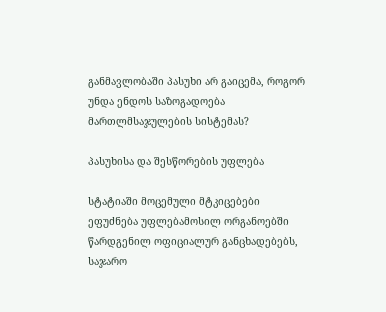განმავლობაში პასუხი არ გაიცემა, როგორ უნდა ენდოს საზოგადოება მართლმსაჯულების სისტემას?

პასუხისა და შესწორების უფლება

სტატიაში მოცემული მტკიცებები ეფუძნება უფლებამოსილ ორგანოებში წარდგენილ ოფიციალურ განცხადებებს, საჯარო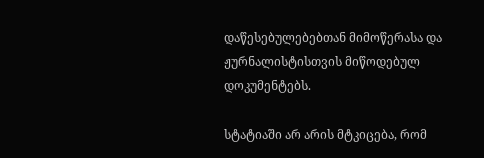დაწესებულებებთან მიმოწერასა და ჟურნალისტისთვის მიწოდებულ დოკუმენტებს.

სტატიაში არ არის მტკიცება, რომ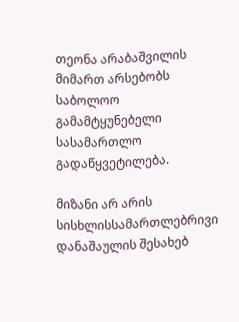თეონა არაბაშვილის მიმართ არსებობს საბოლოო გამამტყუნებელი სასამართლო გადაწყვეტილება.

მიზანი არ არის სისხლისსამართლებრივი დანაშაულის შესახებ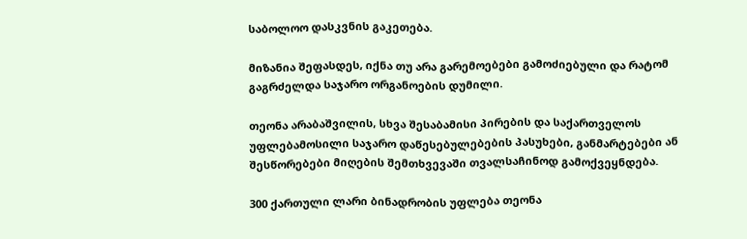საბოლოო დასკვნის გაკეთება.

მიზანია შეფასდეს, იქნა თუ არა გარემოებები გამოძიებული და რატომ გაგრძელდა საჯარო ორგანოების დუმილი.

თეონა არაბაშვილის, სხვა შესაბამისი პირების და საქართველოს უფლებამოსილი საჯარო დაწესებულებების პასუხები, განმარტებები ან შესწორებები მიღების შემთხვევაში თვალსაჩინოდ გამოქვეყნდება.

300 ქართული ლარი ბინადრობის უფლება თეონა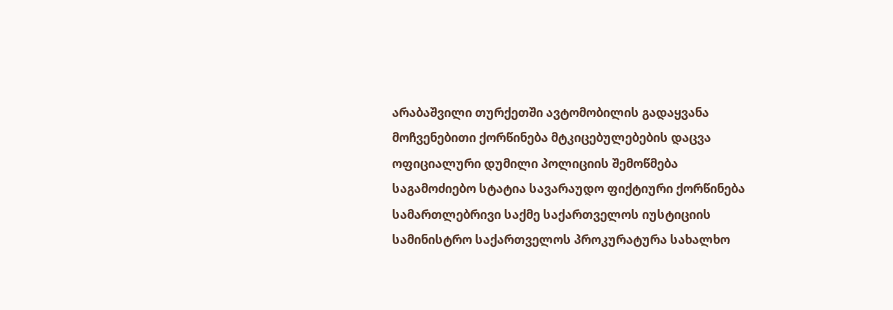არაბაშვილი თურქეთში ავტომობილის გადაყვანა მოჩვენებითი ქორწინება მტკიცებულებების დაცვა ოფიციალური დუმილი პოლიციის შემოწმება საგამოძიებო სტატია სავარაუდო ფიქტიური ქორწინება სამართლებრივი საქმე საქართველოს იუსტიციის სამინისტრო საქართველოს პროკურატურა სახალხო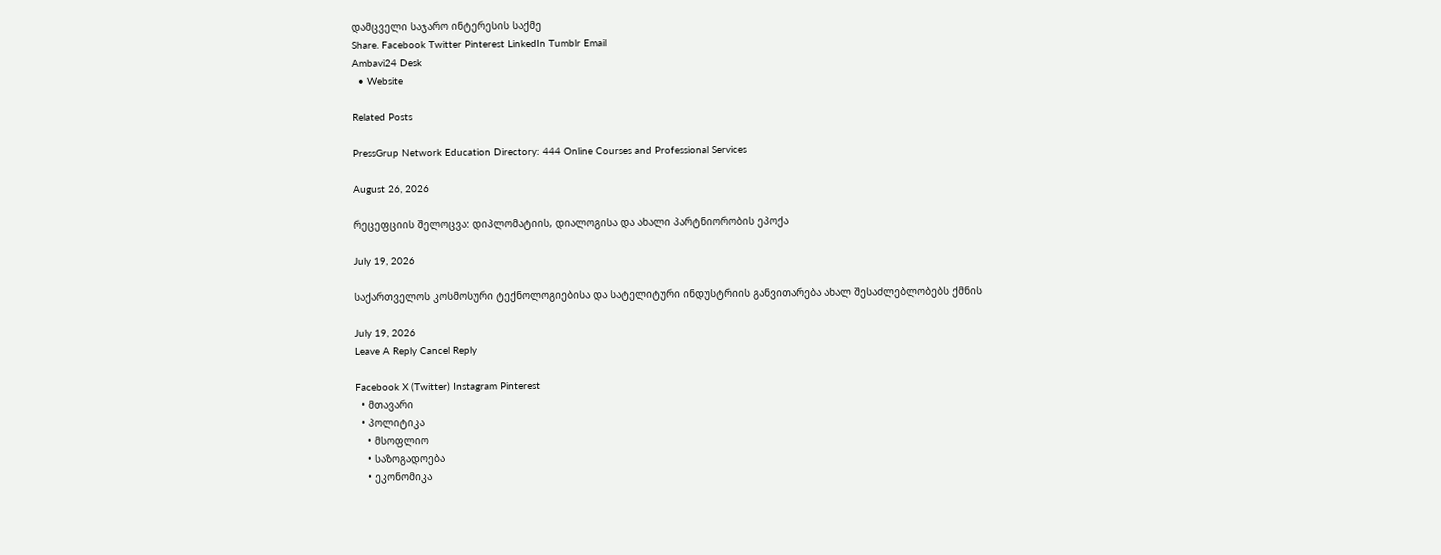დამცველი საჯარო ინტერესის საქმე
Share. Facebook Twitter Pinterest LinkedIn Tumblr Email
Ambavi24 Desk
  • Website

Related Posts

PressGrup Network Education Directory: 444 Online Courses and Professional Services

August 26, 2026

რეცეფციის შელოცვა: დიპლომატიის, დიალოგისა და ახალი პარტნიორობის ეპოქა

July 19, 2026

საქართველოს კოსმოსური ტექნოლოგიებისა და სატელიტური ინდუსტრიის განვითარება ახალ შესაძლებლობებს ქმნის

July 19, 2026
Leave A Reply Cancel Reply

Facebook X (Twitter) Instagram Pinterest
  • მთავარი
  • პოლიტიკა
    • მსოფლიო
    • საზოგადოება
    • ეკონომიკა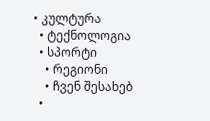• კულტურა
  • ტექნოლოგია
  • სპორტი
    • რეგიონი
    • ჩვენ შესახებ
  •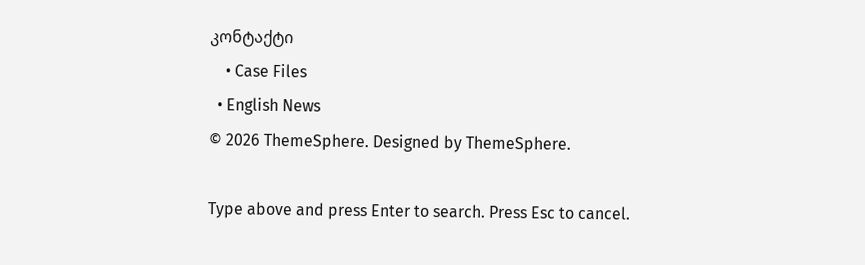კონტაქტი
    • Case Files
  • English News
© 2026 ThemeSphere. Designed by ThemeSphere.

Type above and press Enter to search. Press Esc to cancel.